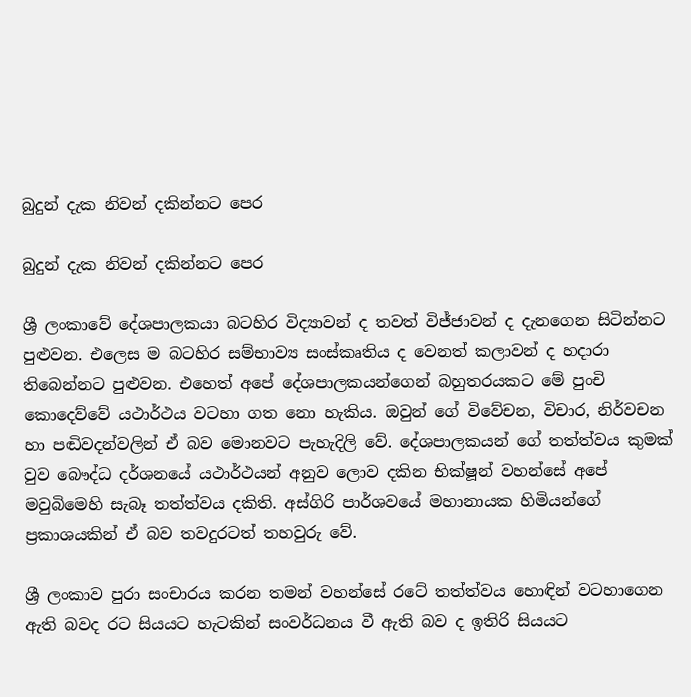බුදුන් දැක නිවන් දකින්නට පෙර

බුදුන් දැක නිවන් දකින්නට පෙර

ශ්‍රී ලංකාවේ දේශපාලකයා බටහිර විද්‍යාවන් ද තවත් විජ්ජාවන් ද දැනගෙන සිටින්නට පුළුවන. එලෙස ම බටහිර සම්භාව්‍ය සංස්කෘතිය ද වෙනත් කලාවන් ද හදාරා තිබෙන්නට පුළුවන. එහෙත් අපේ දේශපාලකයන්ගෙන් බහුතරයකට මේ පුංචි කොදෙව්වේ යථාර්ථය වටහා ගත නො හැකිය. ඔවුන් ගේ විවේචන, විචාර, නිර්වචන හා පඬිවදන්වලින් ඒ බව මොනවට පැහැදිලි වේ. දේශපාලකයන් ගේ තත්ත්වය කුමක් වුව බෞද්ධ දර්ශනයේ යථාර්ථයන් අනුව ලොව දකින භික්ෂූන් වහන්සේ අපේ මවුබිමෙහි සැබෑ තත්ත්වය දකිති. අස්ගිරි පාර්ශවයේ මහානායක හිමියන්ගේ ප්‍රකාශයකින් ඒ බව තවදුරටත් තහවුරු වේ.

ශ්‍රී ලංකාව පුරා සංචාරය කරන තමන් වහන්සේ රටේ තත්ත්වය හොඳින් වටහාගෙන ඇති බවද රට සියයට හැටකින් සංවර්ධනය වී ඇති බව ද ඉතිරි සියයට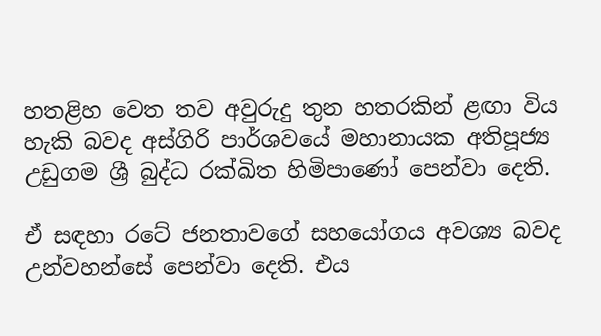හතළිහ වෙත තව අවුරුදු තුන හතරකින් ළඟා විය හැකි බවද අස්ගිරි පාර්ශවයේ මහානායක අතිපූජ්‍ය උඩුගම ශ්‍රී බුද්ධ රක්ඛිත හිමිපාණෝ පෙන්වා දෙති.

ඒ සඳහා රටේ ජනතාවගේ සහයෝගය අවශ්‍ය බවද උන්වහන්සේ පෙන්වා දෙති. එය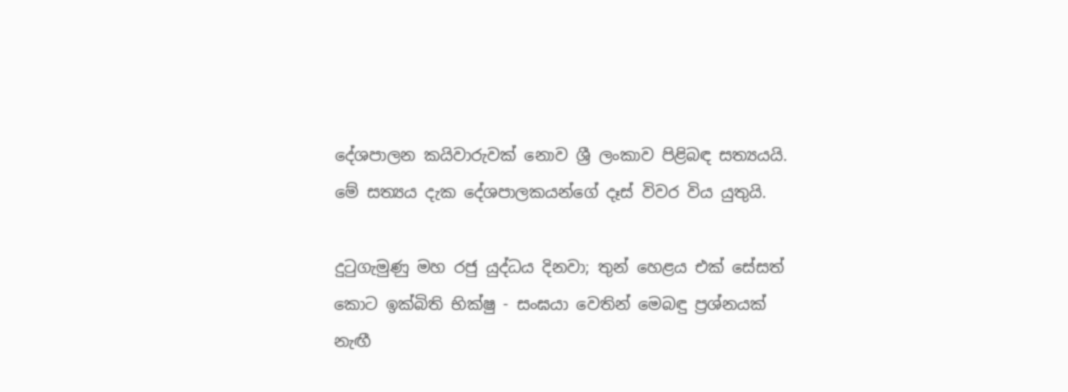දේශපාලන කයිවාරුවක් නොව ශ්‍රී ලංකාව පිළිබඳ සත්‍යයයි. මේ සත්‍යය දැක දේශපාලකයන්ගේ දෑස් විවර විය යුතුයි.

දුටුගැමුණු මහ රජු යුද්ධය දිනවා; තුන් හෙළය එක් සේසත් කොට ඉක්බිති භික්ෂු - සංඝයා වෙතින් මෙබඳු ප්‍රශ්නයක් නැඟී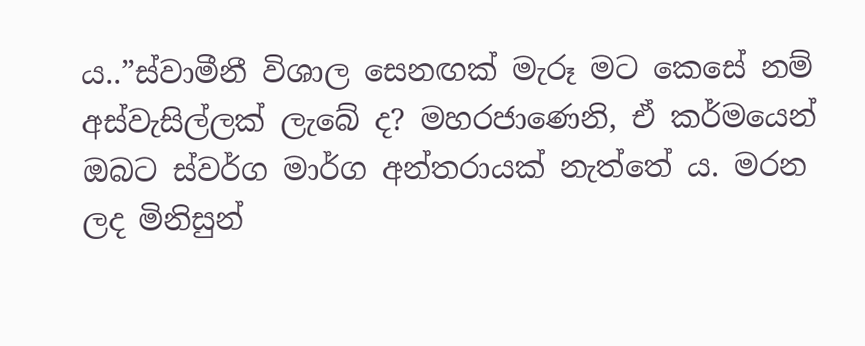ය..”ස්වාමීනී විශාල සෙනඟක් මැරූ මට කෙසේ නම් අස්වැසිල්ලක් ලැබේ ද? මහරජාණෙනි, ඒ කර්මයෙන් ඔබට ස්වර්ග මාර්ග අන්තරායක් නැත්තේ ය. මරන ලද මිනිසුන්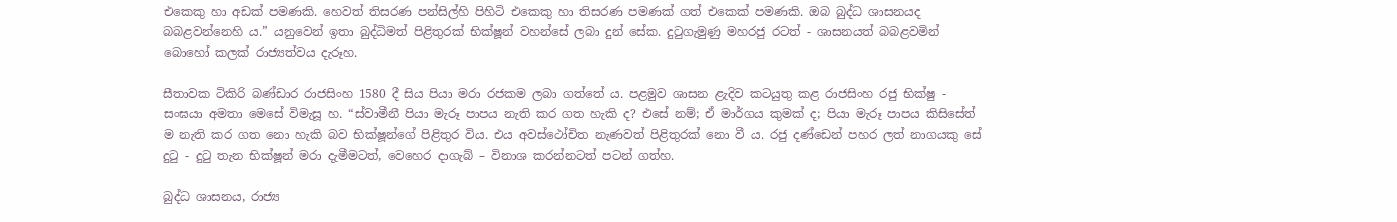එකෙකු හා අඩක් පමණකි. හෙවත් තිසරණ පන්සිල්හි පිහිටි එකෙකු හා තිසරණ පමණක් ගත් එකෙක් පමණකි. ඔබ බුද්ධ ශාසනයද බබළවන්නෙහි ය.” යනුවෙන් ඉතා බුද්ධිමත් පිළිතුරක් භික්ෂූන් වහන්සේ ලබා දුන් සේක. දුටුගැමුණු මහරජු රටත් - ශාසනයත් බබළවමින් බොහෝ කලක් රාජ්‍යත්වය දැරූහ.

සීතාවක ටිකිරි බණ්ඩාර රාජසිංහ 1580 දී සිය පියා මරා රජකම ලබා ගත්තේ ය. පළමුව ශාසන ළැදිව කටයුතු කළ රාජසිංහ රජු භික්ෂු - සංඝයා අමතා මෙසේ විමැසූ හ. “ස්වාමීනී පියා මැරූ පාපය නැති කර ගත හැකි ද? එසේ නම්; ඒ මාර්ගය කුමක් ද; පියා මැරූ පාපය කිසිසේත් ම නැති කර ගත නො හැකි බව භික්ෂූන්ගේ පිළිතුර විය. එය අවස්ථෝචිත නැණවත් පිළිතුරක් නො වී ය. රජු දණ්ඩෙන් පහර ලත් නාගයකු සේ දුටු - දුටු තැන භික්ෂූන් මරා දැමීමටත්, වෙහෙර දාගැබ් – විනාශ කරන්නටත් පටන් ගත්හ.

බුද්ධ ශාසනය, රාජ්‍ය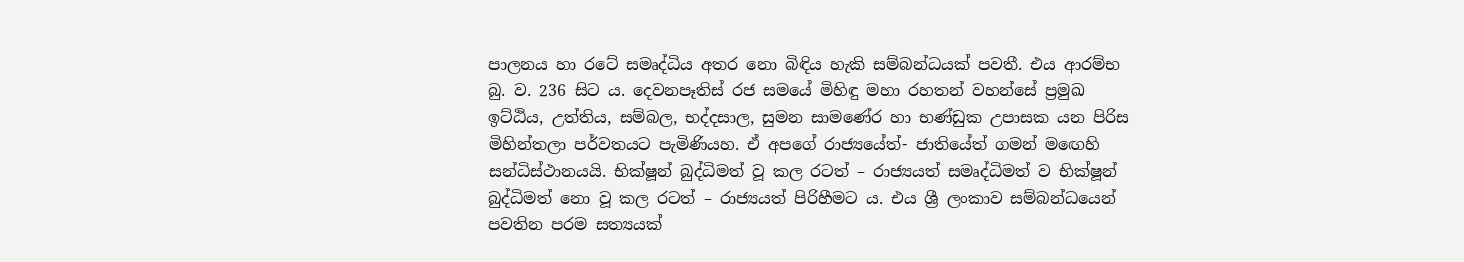පාලනය හා රටේ සමෘද්ධිය අතර නො බිඳිය හැකි සම්බන්ධයක් පවතී. එය ආරම්භ බු. ව. 236 සිට ය. දෙවනපෑතිස් රජ සමයේ මිහිඳු මහා රහතන් වහන්සේ ප්‍රමුඛ ඉට්ඨිය, උත්තිය, සම්බල, භද්දසාල, සුමන සාමණේර හා භණ්ඩුක උපාසක යන පිරිස මිහින්තලා පර්වතයට පැමිණියහ. ඒ අපගේ රාජ්‍යයේත්- ජාතියේත් ගමන් මඟෙහි සන්ධිස්ථානයයි. භික්ෂූන් බුද්ධිමත් වූ කල රටත් – රාජ්‍යයත් සමෘද්ධිමත් ව භික්ෂූන් බුද්ධිමත් නො වූ කල රටත් – රාජ්‍යයත් පිරිහීමට ය. එය ශ්‍රී ලංකාව සම්බන්ධයෙන් පවතින පරම සත්‍යයක්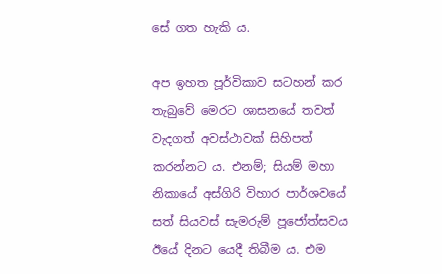සේ ගත හැකි ය.

අප ඉහත පූර්විකාව සටහන් කර තැබුවේ මෙරට ශාසනයේ තවත් වැදගත් අවස්ථාවක් සිහිපත් කරන්නට ය. එනම්; සියම් මහා නිකායේ අස්ගිරි විහාර පාර්ශවයේ සත් සියවස් සැමරුම් පූජෝත්සවය ඊයේ දිනට යෙදී තිබීම ය. එම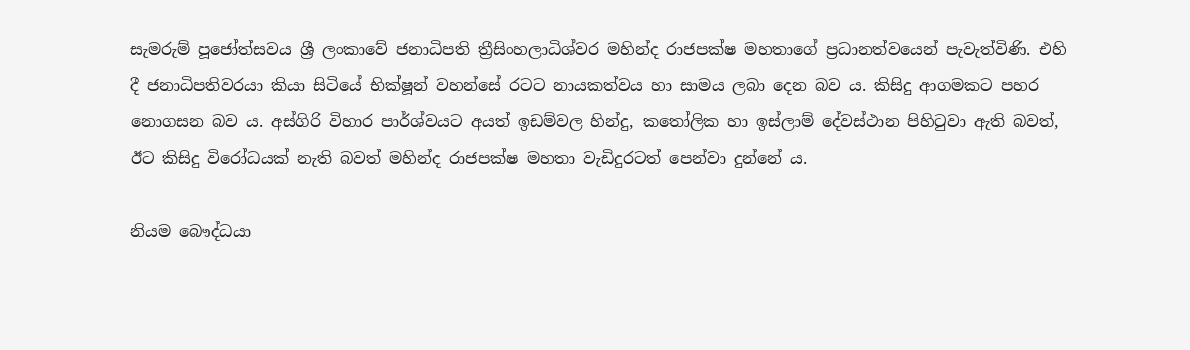සැමරුම් පූජෝත්සවය ශ්‍රී ලංකාවේ ජනාධිපති ත්‍රීසිංහලාධිශ්වර මහින්ද රාජපක්ෂ මහතාගේ ප්‍රධානත්වයෙන් පැවැත්විණි. එහි දී ජනාධිපතිවරයා කියා සිටියේ භික්ෂූන් වහන්සේ රටට නායකත්වය හා සාමය ලබා දෙන බව ය. කිසිදු ආගමකට පහර නොගසන බව ය. අස්ගිරි විහාර පාර්ශ්වයට අයත් ඉඩම්වල හින්දු, කතෝලික හා ඉස්ලාම් දේවස්ථාන පිහිටුවා ඇති බවත්, ඊට කිසිදු විරෝධයක් නැති බවත් මහින්ද රාජපක්ෂ මහතා වැඩිදුරටත් පෙන්වා දුන්නේ ය.

නියම බෞද්ධයා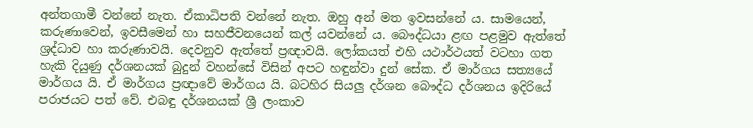අන්තගාමී වන්නේ නැත. ඒකාධිපති වන්නේ නැත. ඔහු අන් මත ඉවසන්නේ ය. සාමයෙන්, කරුණාවෙන්, ඉවසීමෙන් හා සහජීවනයෙන් කල් යවන්නේ ය. බෞද්ධයා ළඟ පළමුව ඇත්තේ ශ්‍රද්ධාව හා කරුණාවයි. දෙවනුව ඇත්තේ ප්‍රඥාවයි. ලෝකයත් එහි යථාර්ථයත් වටහා ගත හැකි දියුණු දර්ශනයක් බුදුන් වහන්සේ විසින් අපට හඳුන්වා දුන් සේක. ඒ මාර්ගය සත්‍යයේ මාර්ගය යි. ඒ මාර්ගය ප්‍රඥාවේ මාර්ගය යි. බටහිර සියලු දර්ශන බෞද්ධ දර්ශනය ඉදිරියේ පරාජයට පත් වේ. එබඳු දර්ශනයක් ශ්‍රී ලංකාව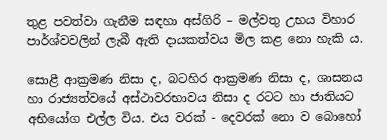තුළ පවත්වා ගැනීම සඳහා අස්ගිරි – මල්වතු උභය විහාර පාර්ශ්වවලින් ලැබී ඇති දායකත්වය මිල කළ නො හැකි ය.

සොළී ආක්‍රමණ නිසා ද, බටහිර ආක්‍රමණ නිසා ද, ශාසනය හා රාජ්‍යත්වයේ අස්ථාවරභාවය නිසා ද රටට හා ජාතියට අභියෝග එල්ල විය. එය වරක් - දෙවරක් නො ව බොහෝ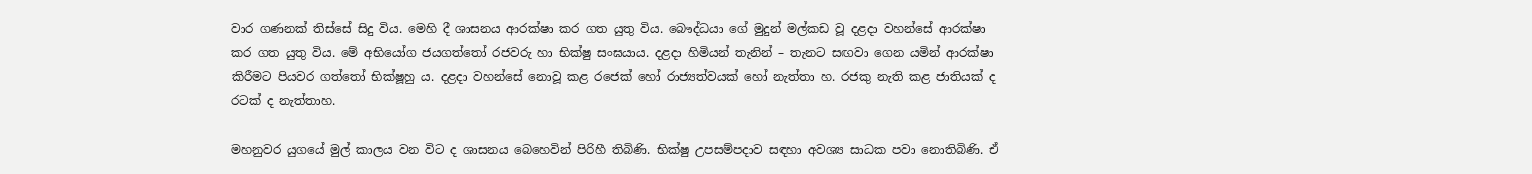වාර ගණනක් තිස්සේ සිදු විය. මෙහි දී ශාසනය ආරක්ෂා කර ගත යුතු විය. බෞද්ධයා ගේ මුදුන් මල්කඩ වූ දළදා වහන්සේ ආරක්ෂා කර ගත යුතු විය. මේ අභියෝග ජයගත්තෝ රජවරු හා භික්ෂු සංඝයාය. දළදා හිමියන් තැනින් – තැනට සඟවා ගෙන යමින් ආරක්ෂා කිරීමට පියවර ගත්තෝ භික්ෂූහු ය. දළදා වහන්සේ නොවූ කළ රජෙක් හෝ රාජ්‍යත්වයක් හෝ නැත්තා හ. රජකු නැති කළ ජාතියක් ද රටක් ද නැත්තාහ.

මහනුවර යුගයේ මුල් කාලය වන විට ද ශාසනය බෙහෙවින් පිරිහී තිබිණි. භික්ෂු උපසම්පදාව සඳහා අවශ්‍ය සාධක පවා නොතිබිණි. ඒ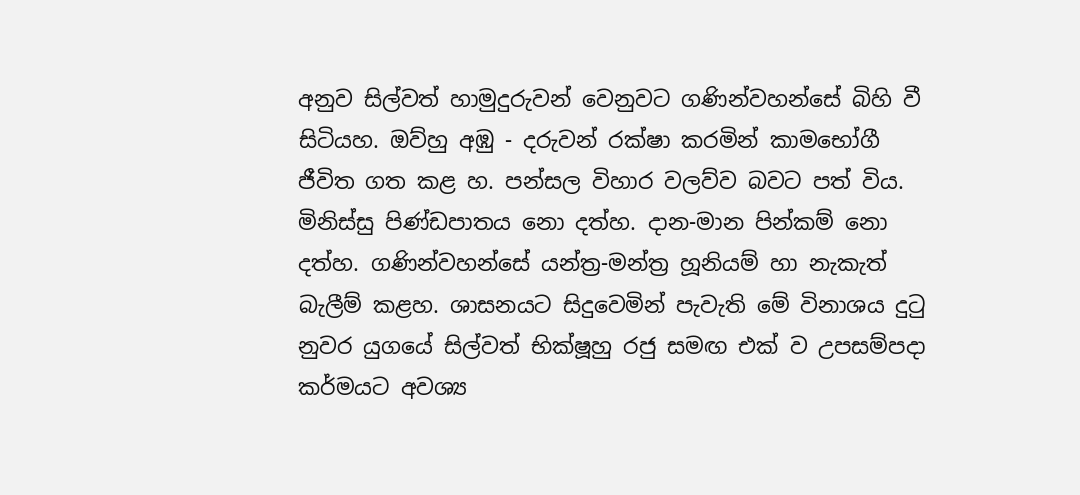අනුව සිල්වත් හාමුදුරුවන් වෙනුවට ගණින්වහන්සේ බිහි වී සිටියහ. ඔව්හු අඹු - දරුවන් රක්ෂා කරමින් කාමභෝගී ජීවිත ගත කළ හ. පන්සල විහාර වලව්ව බවට පත් විය. මිනිස්සු පිණ්ඩපාතය නො දත්හ. දාන-මාන පින්කම් නො දත්හ. ගණින්වහන්සේ යන්ත්‍ර-මන්ත්‍ර හූනියම් හා නැකැත් බැලීම් කළහ. ශාසනයට සිදුවෙමින් පැවැති මේ විනාශය දුටු නුවර යුගයේ සිල්වත් භික්ෂූහු රජු සමඟ එක් ව උපසම්පදා කර්මයට අවශ්‍ය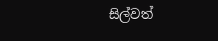සිල්වත්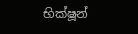භික්ෂූන්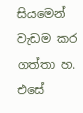සියමෙන් වැඩම කර ගත්තා හ. එසේ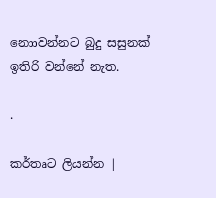නොාවන්නට බුදු සසුනක් ඉතිරි වන්නේ නැත.

.

කර්තෘට ලියන්න |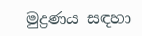මුද්‍රණය සඳහා